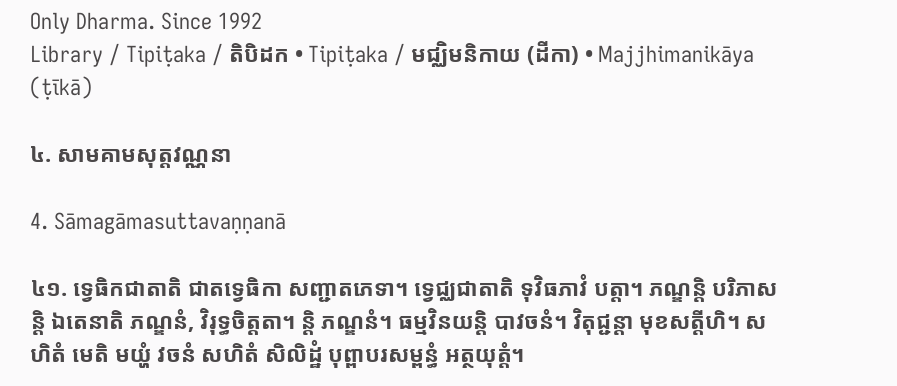Only Dharma. Since 1992
Library / Tipiṭaka / តិបិដក • Tipiṭaka / មជ្ឈិមនិកាយ (ដីកា) • Majjhimanikāya (ṭīkā)

៤. សាមគាមសុត្តវណ្ណនា

4. Sāmagāmasuttavaṇṇanā

៤១. ទ្វេធិកជាតាតិ ជាតទ្វេធិកា សញ្ជាតភេទា។ ទ្វេជ្ឈជាតាតិ ទុវិធភាវំ បត្តា។ ភណ្ឌន្តិ បរិភាសន្តិ ឯតេនាតិ ភណ្ឌនំ, វិរុទ្ធចិត្តតា។ ន្តិ ភណ្ឌនំ។ ធម្មវិនយន្តិ បាវចនំ។ វិតុជ្ជន្តា មុខសត្តីហិ។ សហិតំ មេតិ មយ្ហំ វចនំ សហិតំ សិលិដ្ឋំ បុព្ពាបរសម្ពន្ធំ អត្ថយុត្តំ។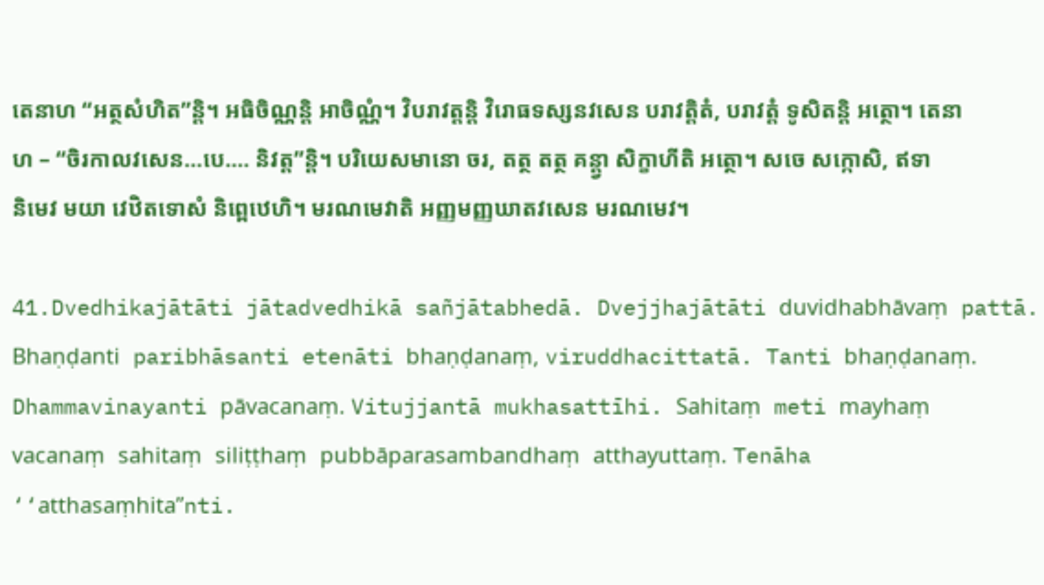តេនាហ ‘‘អត្ថសំហិត’’ន្តិ។ អធិចិណ្ណន្តិ អាចិណ្ណំ។ វិបរាវត្តន្តិ វិរោធទស្សនវសេន បរាវត្តិតំ, បរាវត្តំ ទូសិតន្តិ អត្ថោ។ តេនាហ – ‘‘ចិរកាលវសេន…បេ.… និវត្ត’’ន្តិ។ បរិយេសមានោ ចរ, តត្ថ តត្ថ គន្ត្វា សិក្ខាហីតិ អត្ថោ។ សចេ សក្កោសិ, ឥទានិមេវ មយា វេឋិតទោសំ និព្ពេឋេហិ។ មរណមេវាតិ អញ្ញមញ្ញឃាតវសេន មរណមេវ។

41.Dvedhikajātāti jātadvedhikā sañjātabhedā. Dvejjhajātāti duvidhabhāvaṃ pattā. Bhaṇḍanti paribhāsanti etenāti bhaṇḍanaṃ, viruddhacittatā. Tanti bhaṇḍanaṃ. Dhammavinayanti pāvacanaṃ. Vitujjantā mukhasattīhi. Sahitaṃ meti mayhaṃ vacanaṃ sahitaṃ siliṭṭhaṃ pubbāparasambandhaṃ atthayuttaṃ. Tenāha ‘‘atthasaṃhita’’nti.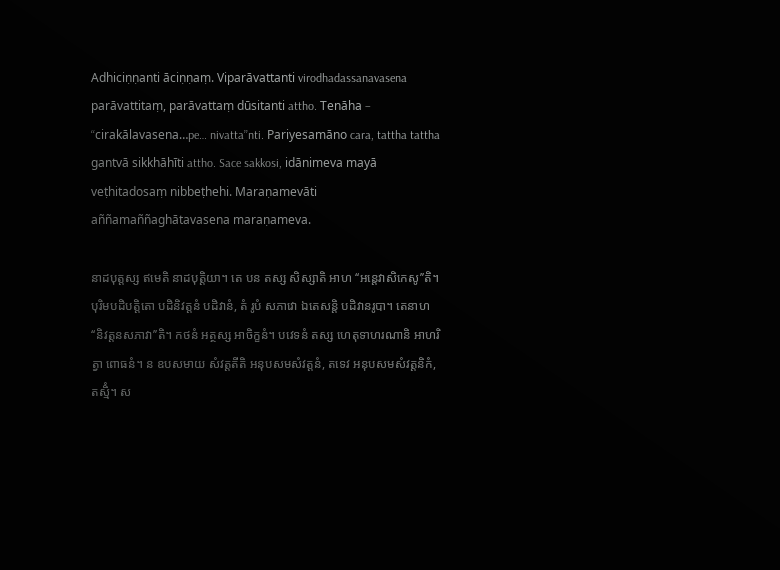Adhiciṇṇanti āciṇṇaṃ. Viparāvattanti virodhadassanavasena parāvattitaṃ, parāvattaṃ dūsitanti attho. Tenāha – ‘‘cirakālavasena…pe… nivatta’’nti. Pariyesamāno cara, tattha tattha gantvā sikkhāhīti attho. Sace sakkosi, idānimeva mayā veṭhitadosaṃ nibbeṭhehi. Maraṇamevāti aññamaññaghātavasena maraṇameva.

នាដបុត្តស្ស ឥមេតិ នាដបុត្តិយា។ តេ បន តស្ស សិស្សាតិ អាហ ‘‘អន្តេវាសិកេសូ’’តិ។ បុរិមបដិបត្តិតោ បដិនិវត្តនំ បដិវានំ, តំ រូបំ សភាវោ ឯតេសន្តិ បដិវានរូបា។ តេនាហ ‘‘និវត្តនសភាវា’’តិ។ កថនំ អត្ថស្ស អាចិក្ខនំ។ បវេទនំ តស្ស ហេតុទាហរណានិ អាហរិត្វា ពោធនំ។ ន ឧបសមាយ សំវត្តតីតិ អនុបសមសំវត្តនំ, តទេវ អនុបសមសំវត្តនិកំ, តស្មិំ។ ស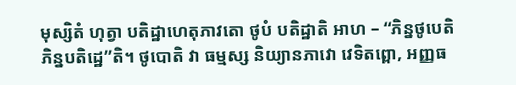មុស្សិតំ ហុត្វា បតិដ្ឋាហេតុភាវតោ ថូបំ បតិដ្ឋាតិ អាហ – ‘‘ភិន្នថូបេតិ ភិន្នបតិដ្ឋេ’’តិ។ ថូបោតិ វា ធម្មស្ស និយ្យានភាវោ វេទិតព្ពោ, អញ្ញធ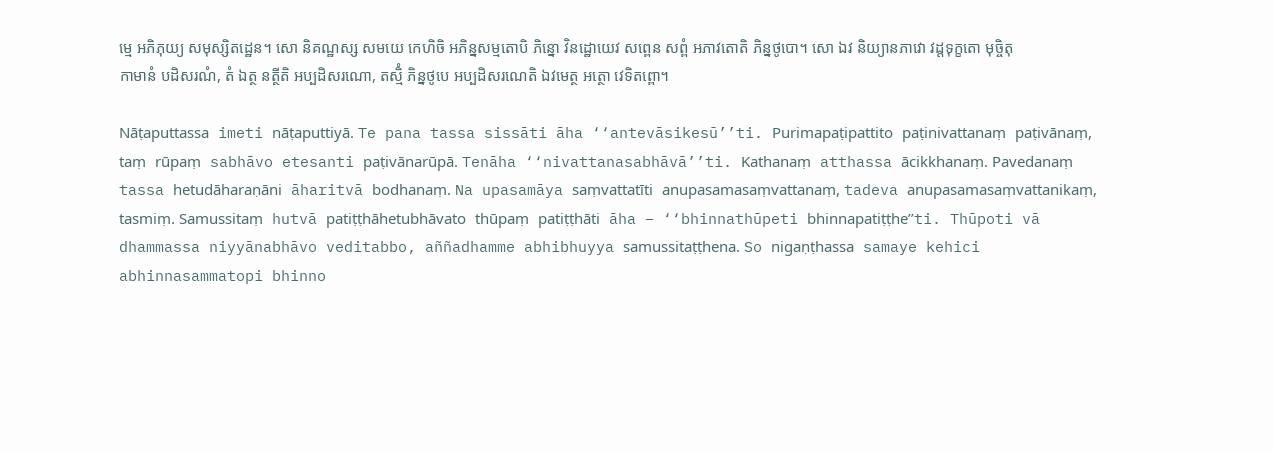ម្មេ អភិភុយ្យ សមុស្សិតដ្ឋេន។ សោ និគណ្ឋស្ស សមយេ កេហិចិ អភិន្នសម្មតោបិ ភិន្នោ វិនដ្ឋោយេវ សព្ពេន សព្ពំ អភាវតោតិ ភិន្នថូបោ។ សោ ឯវ និយ្យានភាវោ វដ្ដទុក្ខតោ មុច្ចិតុកាមានំ បដិសរណំ, តំ ឯត្ថ នត្ថីតិ អប្បដិសរណោ, តស្មិំ ភិន្នថូបេ អប្បដិសរណេតិ ឯវមេត្ថ អត្ថោ វេទិតព្ពោ។

Nāṭaputtassa imeti nāṭaputtiyā. Te pana tassa sissāti āha ‘‘antevāsikesū’’ti. Purimapaṭipattito paṭinivattanaṃ paṭivānaṃ, taṃ rūpaṃ sabhāvo etesanti paṭivānarūpā. Tenāha ‘‘nivattanasabhāvā’’ti. Kathanaṃ atthassa ācikkhanaṃ. Pavedanaṃ tassa hetudāharaṇāni āharitvā bodhanaṃ. Na upasamāya saṃvattatīti anupasamasaṃvattanaṃ, tadeva anupasamasaṃvattanikaṃ, tasmiṃ. Samussitaṃ hutvā patiṭṭhāhetubhāvato thūpaṃ patiṭṭhāti āha – ‘‘bhinnathūpeti bhinnapatiṭṭhe’’ti. Thūpoti vā dhammassa niyyānabhāvo veditabbo, aññadhamme abhibhuyya samussitaṭṭhena. So nigaṇṭhassa samaye kehici abhinnasammatopi bhinno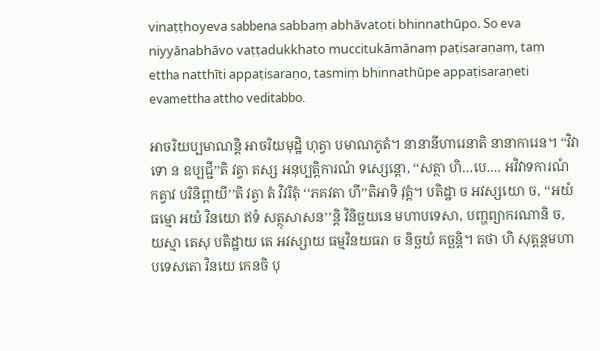vinaṭṭhoyeva sabbena sabbaṃ abhāvatoti bhinnathūpo. So eva niyyānabhāvo vaṭṭadukkhato muccitukāmānaṃ paṭisaraṇaṃ, taṃ ettha natthīti appaṭisaraṇo, tasmiṃ bhinnathūpe appaṭisaraṇeti evamettha attho veditabbo.

អាចរិយប្បមាណន្តិ អាចរិយមុដ្ឋិ ហុត្វា បមាណភូតំ។ នានានីហារេនាតិ នានាការេន។ ‘‘វិវាទោ ន ឧប្បជ្ជី’’តិ វត្វា តស្ស អនុប្បត្តិការណំ ទស្សេន្តោ, ‘‘សត្ថា ហិ…បេ.… អវិវាទការណំ កត្វាវ បរិនិព្ពាយី’’តិ វត្វា តំ វិវរិតុំ ‘‘ភគវតា ហី’’តិអាទិ វុត្តំ។ បតិដ្ឋា ច អវស្សយោ ច, ‘‘អយំ ធម្មោ អយំ វិនយោ ឥទំ សត្ថុសាសន’’ន្តិ វិនិច្ឆយនេ មហាបទេសា, បញ្ហព្យាករណានិ ច, យស្មា តេសុ បតិដ្ឋាយ តេ អវស្សាយ ធម្មវិនយធរា ច និច្ឆយំ គច្ឆន្តិ។ តថា ហិ សុត្តន្តមហាបទេសតោ វិនយេ កេនចិ បុ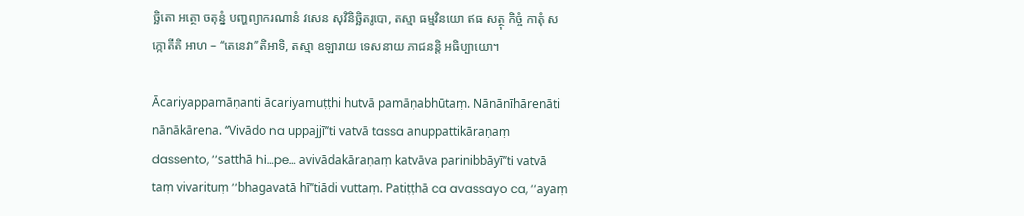ច្ឆិតោ អត្ថោ ចតុន្នំ បញ្ហព្យាករណានំ វសេន សុវិនិច្ឆិតរូបោ, តស្មា ធម្មវិនយោ ឥធ សត្ថុ កិច្ចំ កាតុំ សក្កោតីតិ អាហ – ‘‘តេនេវា’’តិអាទិ, តស្មា ឧឡារាយ ទេសនាយ ភាជនន្តិ អធិប្បាយោ។

Ācariyappamāṇanti ācariyamuṭṭhi hutvā pamāṇabhūtaṃ. Nānānīhārenāti nānākārena. ‘‘Vivādo na uppajjī’’ti vatvā tassa anuppattikāraṇaṃ dassento, ‘‘satthā hi…pe… avivādakāraṇaṃ katvāva parinibbāyī’’ti vatvā taṃ vivarituṃ ‘‘bhagavatā hī’’tiādi vuttaṃ. Patiṭṭhā ca avassayo ca, ‘‘ayaṃ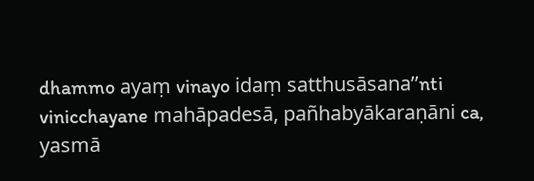dhammo ayaṃ vinayo idaṃ satthusāsana’’nti vinicchayane mahāpadesā, pañhabyākaraṇāni ca, yasmā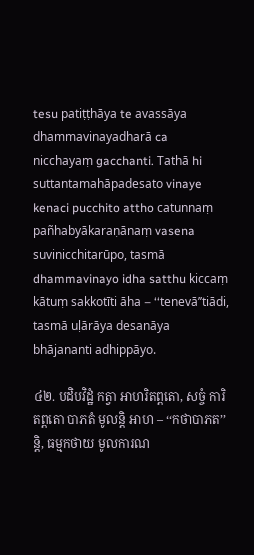tesu patiṭṭhāya te avassāya dhammavinayadharā ca nicchayaṃ gacchanti. Tathā hi suttantamahāpadesato vinaye kenaci pucchito attho catunnaṃ pañhabyākaraṇānaṃ vasena suvinicchitarūpo, tasmā dhammavinayo idha satthu kiccaṃ kātuṃ sakkotīti āha – ‘‘tenevā’’tiādi, tasmā uḷārāya desanāya bhājananti adhippāyo.

៤២. បដិបវិដ្ឋំ កត្វា អាហរិតព្ពតោ, សច្ចំ ការិតព្ពតោ បាភតំ មូលន្តិ អាហ – ‘‘កថាបាភត’’ន្តិ, ធម្មកថាយ មូលការណ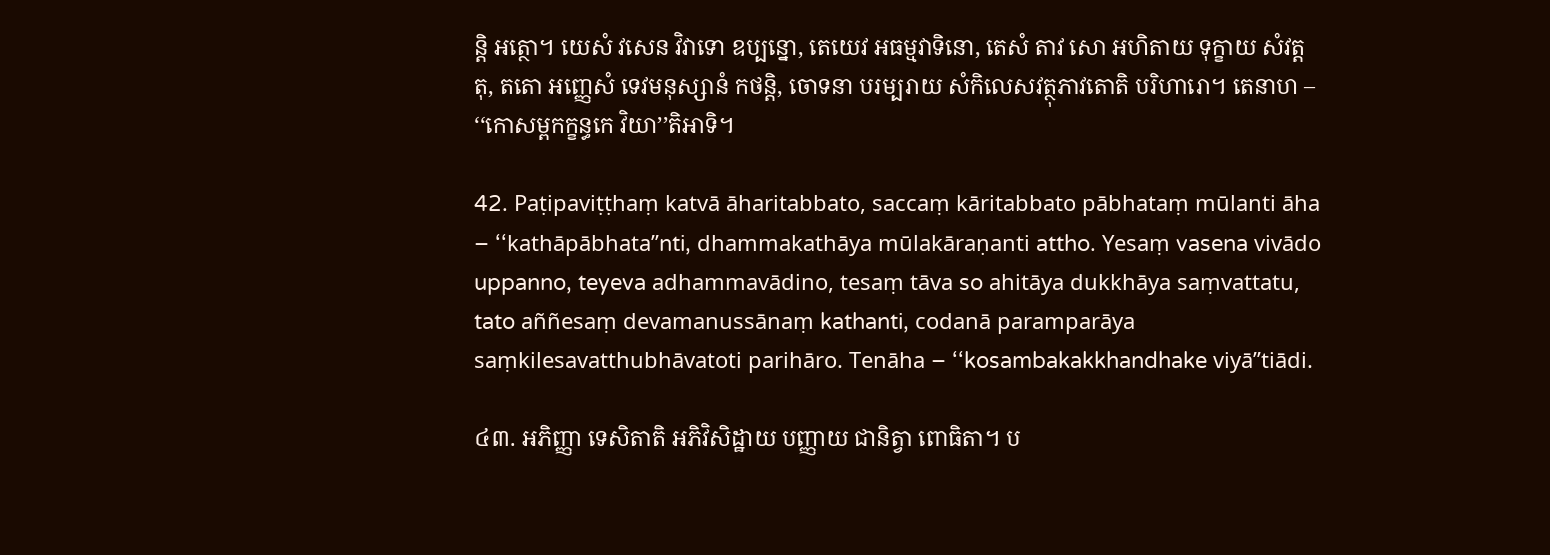ន្តិ អត្ថោ។ យេសំ វសេន វិវាទោ ឧប្បន្នោ, តេយេវ អធម្មវាទិនោ, តេសំ តាវ សោ អហិតាយ ទុក្ខាយ សំវត្តតុ, តតោ អញ្ញេសំ ទេវមនុស្សានំ កថន្តិ, ចោទនា បរម្បរាយ សំកិលេសវត្ថុភាវតោតិ បរិហារោ។ តេនាហ – ‘‘កោសម្ពកក្ខន្ធកេ វិយា’’តិអាទិ។

42. Paṭipaviṭṭhaṃ katvā āharitabbato, saccaṃ kāritabbato pābhataṃ mūlanti āha – ‘‘kathāpābhata’’nti, dhammakathāya mūlakāraṇanti attho. Yesaṃ vasena vivādo uppanno, teyeva adhammavādino, tesaṃ tāva so ahitāya dukkhāya saṃvattatu, tato aññesaṃ devamanussānaṃ kathanti, codanā paramparāya saṃkilesavatthubhāvatoti parihāro. Tenāha – ‘‘kosambakakkhandhake viyā’’tiādi.

៤៣. អភិញ្ញា ទេសិតាតិ អភិវិសិដ្ឋាយ បញ្ញាយ ជានិត្វា ពោធិតា។ ប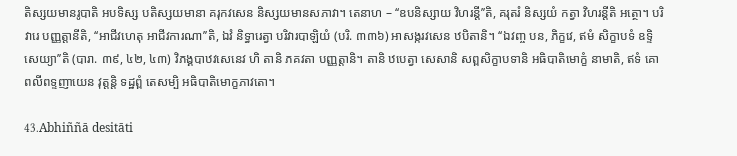តិស្សយមានរូបាតិ អបទិស្ស បតិស្សយមានា គរុកវសេន និស្សយមានសភាវា។ តេនាហ – ‘‘ឧបនិស្សាយ វិហរន្តី’’តិ, គរុតរំ និស្សយំ កត្វា វិហរន្តីតិ អត្ថោ។ បរិវារេ បញ្ញត្តានីតិ, ‘‘អាជីវហេតុ អាជីវការណា’’តិ, ឯវំ និទ្ធារេត្វា បរិវារបាឡិយំ (បរិ. ៣៣៦) អាសង្ករវសេន ឋបិតានិ។ ‘‘ឯវញ្ច បន, ភិក្ខវេ, ឥមំ សិក្ខាបទំ ឧទ្ទិសេយ្យា’’តិ (បារា. ៣៩, ៤២, ៤៣) វិភង្គបាឋវសេនេវ ហិ តានិ ភគវតា បញ្ញត្តានិ។ តានិ ឋបេត្វា សេសានិ សព្ពសិក្ខាបទានិ អធិបាតិមោក្ខំ នាមាតិ, ឥទំ គោពលីពទ្ទញាយេន វុត្តន្តិ ទដ្ឋព្ពំ តេសម្បិ អធិបាតិមោក្ខភាវតោ។

43.Abhiññā desitāti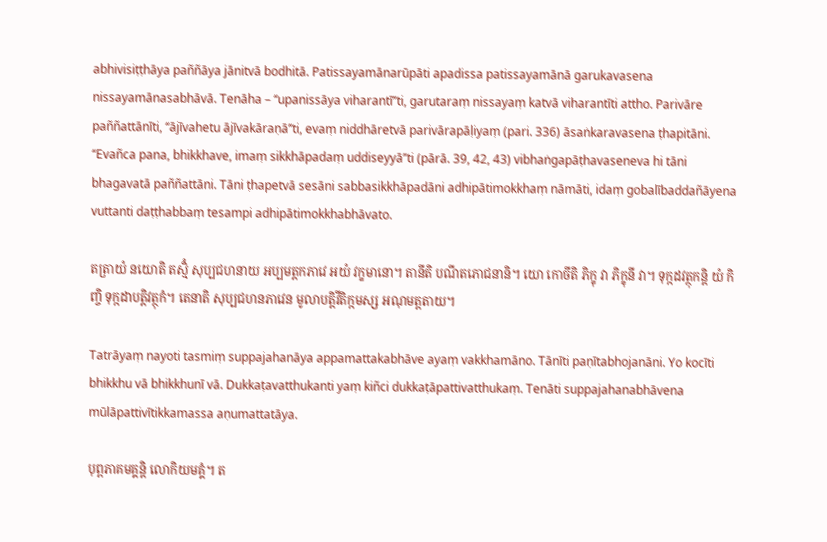abhivisiṭṭhāya paññāya jānitvā bodhitā. Patissayamānarūpāti apadissa patissayamānā garukavasena nissayamānasabhāvā. Tenāha – ‘‘upanissāya viharantī’’ti, garutaraṃ nissayaṃ katvā viharantīti attho. Parivāre paññattānīti, ‘‘ājīvahetu ājīvakāraṇā’’ti, evaṃ niddhāretvā parivārapāḷiyaṃ (pari. 336) āsaṅkaravasena ṭhapitāni. ‘‘Evañca pana, bhikkhave, imaṃ sikkhāpadaṃ uddiseyyā’’ti (pārā. 39, 42, 43) vibhaṅgapāṭhavaseneva hi tāni bhagavatā paññattāni. Tāni ṭhapetvā sesāni sabbasikkhāpadāni adhipātimokkhaṃ nāmāti, idaṃ gobalībaddañāyena vuttanti daṭṭhabbaṃ tesampi adhipātimokkhabhāvato.

តត្រាយំ នយោតិ តស្មិំ សុប្បជហនាយ អប្បមត្តកភាវេ អយំ វក្ខមានោ។ តានីតិ បណីតភោជនានិ។ យោ កោចីតិ ភិក្ខុ វា ភិក្ខុនី វា។ ទុក្កដវត្ថុកន្តិ យំ កិញ្ចិ ទុក្កដាបត្តិវត្ថុកំ។ តេនាតិ សុប្បជហនភាវេន មូលាបត្តិវីតិក្កមស្ស អណុមត្តតាយ។

Tatrāyaṃ nayoti tasmiṃ suppajahanāya appamattakabhāve ayaṃ vakkhamāno. Tānīti paṇītabhojanāni. Yo kocīti bhikkhu vā bhikkhunī vā. Dukkaṭavatthukanti yaṃ kiñci dukkaṭāpattivatthukaṃ. Tenāti suppajahanabhāvena mūlāpattivītikkamassa aṇumattatāya.

បុព្ពភាគមគ្គន្តិ លោកិយមគ្គំ។ ត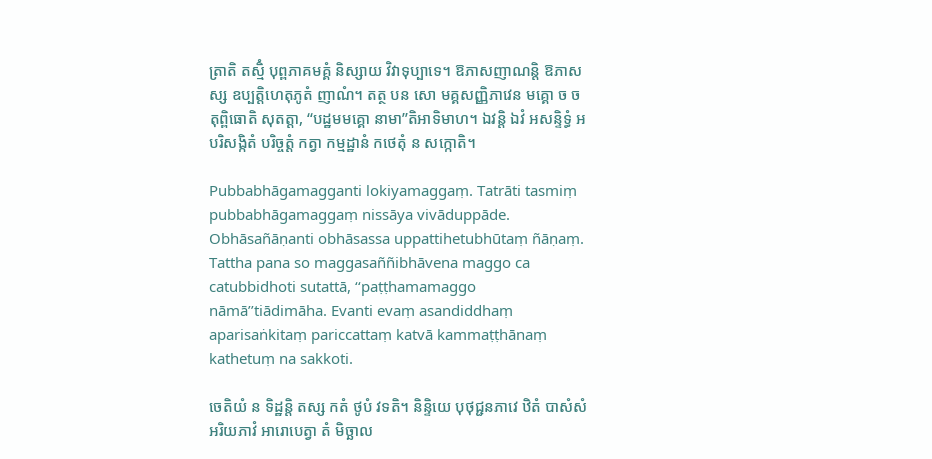ត្រាតិ តស្មិំ បុព្ពភាគមគ្គំ និស្សាយ វិវាទុប្បាទេ។ ឱភាសញាណន្តិ ឱភាសស្ស ឧប្បត្តិហេតុភូតំ ញាណំ។ តត្ថ បន សោ មគ្គសញ្ញិភាវេន មគ្គោ ច ចតុព្ពិធោតិ សុតត្តា, ‘‘បដ្ឋមមគ្គោ នាមា’’តិអាទិមាហ។ ឯវន្តិ ឯវំ អសន្ទិទ្ធំ អបរិសង្កិតំ បរិច្ចត្តំ កត្វា កម្មដ្ឋានំ កថេតុំ ន សក្កោតិ។

Pubbabhāgamagganti lokiyamaggaṃ. Tatrāti tasmiṃ pubbabhāgamaggaṃ nissāya vivāduppāde. Obhāsañāṇanti obhāsassa uppattihetubhūtaṃ ñāṇaṃ. Tattha pana so maggasaññibhāvena maggo ca catubbidhoti sutattā, ‘‘paṭṭhamamaggo nāmā’’tiādimāha. Evanti evaṃ asandiddhaṃ aparisaṅkitaṃ pariccattaṃ katvā kammaṭṭhānaṃ kathetuṃ na sakkoti.

ចេតិយំ ន ទិដ្ឋន្តិ តស្ស កតំ ថូបំ វទតិ។ និន្ទិយេ បុថុជ្ជនភាវេ ឋិតំ បាសំសំ អរិយភាវំ អារោបេត្វា តំ មិច្ឆាល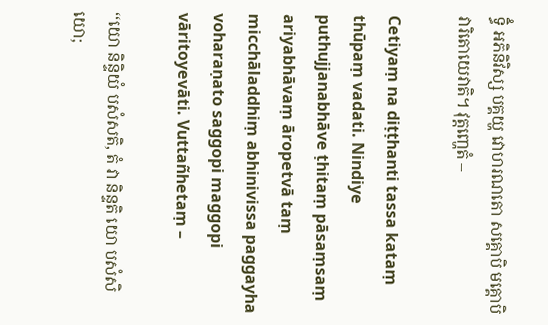ទ្ធិំ អភិនិវិស្ស បគ្គយ្ហ វោហរណតោ សគ្គោបិ មគ្គោបិ វារិតោយេវាតិ។ វុត្តញ្ហេតំ –

Cetiyaṃ na diṭṭhanti tassa kataṃ thūpaṃ vadati. Nindiye puthujjanabhāve ṭhitaṃ pāsaṃsaṃ ariyabhāvaṃ āropetvā taṃ micchāladdhiṃ abhinivissa paggayha voharaṇato saggopi maggopi vāritoyevāti. Vuttañhetaṃ –

‘‘យោ និន្ទិយំ បសំសតិ, តំ វា និន្ទតិ យោ បសំសិយោ;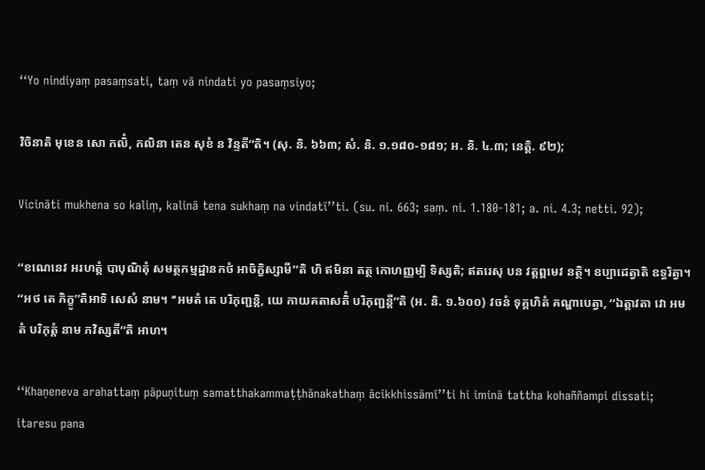‘‘Yo nindiyaṃ pasaṃsati, taṃ vā nindati yo pasaṃsiyo;

វិចិនាតិ មុខេន សោ កលិំ, កលិនា តេន សុខំ ន វិន្ទតី’’តិ។ (សុ. និ. ៦៦៣; សំ. និ. ១.១៨០-១៨១; អ. និ. ៤.៣; នេត្តិ. ៩២);

Vicināti mukhena so kaliṃ, kalinā tena sukhaṃ na vindatī’’ti. (su. ni. 663; saṃ. ni. 1.180-181; a. ni. 4.3; netti. 92);

‘‘ខណេនេវ អរហត្តំ បាបុណិតុំ សមត្ថកម្មដ្ឋានកថំ អាចិក្ខិស្សាមី’’តិ ហិ ឥមិនា តត្ថ កោហញ្ញម្បិ ទិស្សតិ; ឥតរេសុ បន វត្តព្ពមេវ នត្ថិ។ ឧប្បាដេត្វាតិ ឧទ្ធរិត្វា។ ‘‘អថ តេ ភិក្ខូ’’តិអាទិ សេសំ នាម។ ‘‘អមតំ តេ បរិភុញ្ជន្តិ, យេ កាយគតាសតិំ បរិភុញ្ជន្តី’’តិ (អ. និ. ១.៦០០) វចនំ ទុគ្គហិតំ គណ្ហាបេត្វា, ‘‘ឯត្តាវតា វោ អមតំ បរិភុត្តំ នាម ភវិស្សតី’’តិ អាហ។

‘‘Khaṇeneva arahattaṃ pāpuṇituṃ samatthakammaṭṭhānakathaṃ ācikkhissāmī’’ti hi iminā tattha kohaññampi dissati; itaresu pana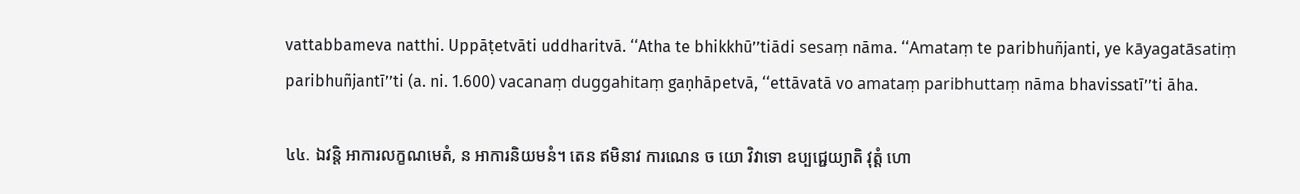vattabbameva natthi. Uppāṭetvāti uddharitvā. ‘‘Atha te bhikkhū’’tiādi sesaṃ nāma. ‘‘Amataṃ te paribhuñjanti, ye kāyagatāsatiṃ paribhuñjantī’’ti (a. ni. 1.600) vacanaṃ duggahitaṃ gaṇhāpetvā, ‘‘ettāvatā vo amataṃ paribhuttaṃ nāma bhavissatī’’ti āha.

៤៤. ឯវន្តិ អាការលក្ខណមេតំ, ន អាការនិយមនំ។ តេន ឥមិនាវ ការណេន ច យោ វិវាទោ ឧប្បជ្ជេយ្យាតិ វុត្តំ ហោ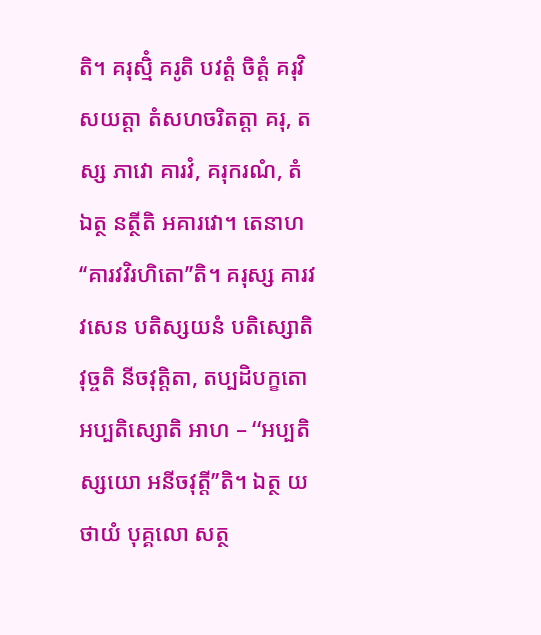តិ។ គរុស្មិំ គរូតិ បវត្តំ ចិត្តំ គរុវិសយត្តា តំសហចរិតត្តា គរុ, តស្ស ភាវោ គារវំ, គរុករណំ, តំ ឯត្ថ នត្ថីតិ អគារវោ។ តេនាហ ‘‘គារវវិរហិតោ’’តិ។ គរុស្ស គារវវសេន បតិស្សយនំ បតិស្សោតិ វុច្ចតិ នីចវុត្តិតា, តប្បដិបក្ខតោ អប្បតិស្សោតិ អាហ – ‘‘អប្បតិស្សយោ អនីចវុត្តី’’តិ។ ឯត្ថ យថាយំ បុគ្គលោ សត្ថ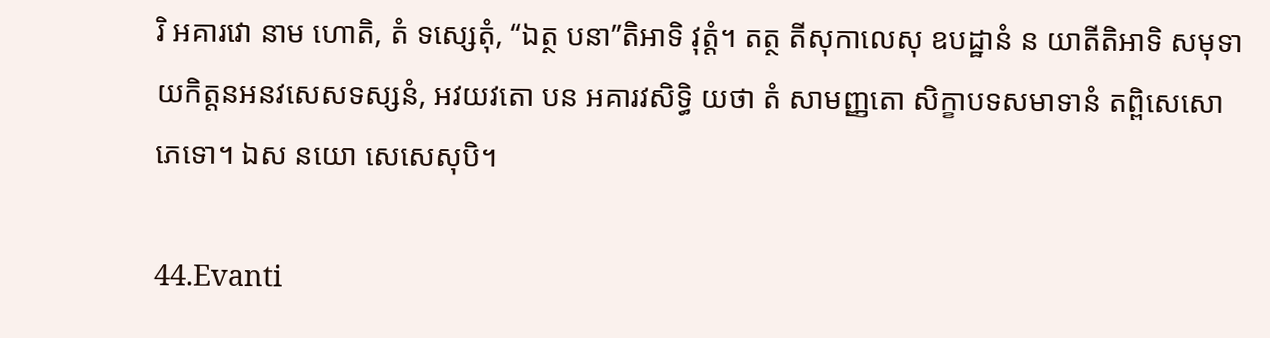រិ អគារវោ នាម ហោតិ, តំ ទស្សេតុំ, ‘‘ឯត្ថ បនា’’តិអាទិ វុត្តំ។ តត្ថ តីសុកាលេសុ ឧបដ្ឋានំ ន យាតីតិអាទិ សមុទាយកិត្តនអនវសេសទស្សនំ, អវយវតោ បន អគារវសិទ្ធិ យថា តំ សាមញ្ញតោ សិក្ខាបទសមាទានំ តព្ពិសេសោ ភេទោ។ ឯស នយោ សេសេសុបិ។

44.Evanti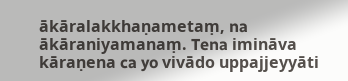ākāralakkhaṇametaṃ, na ākāraniyamanaṃ. Tena imināva kāraṇena ca yo vivādo uppajjeyyāti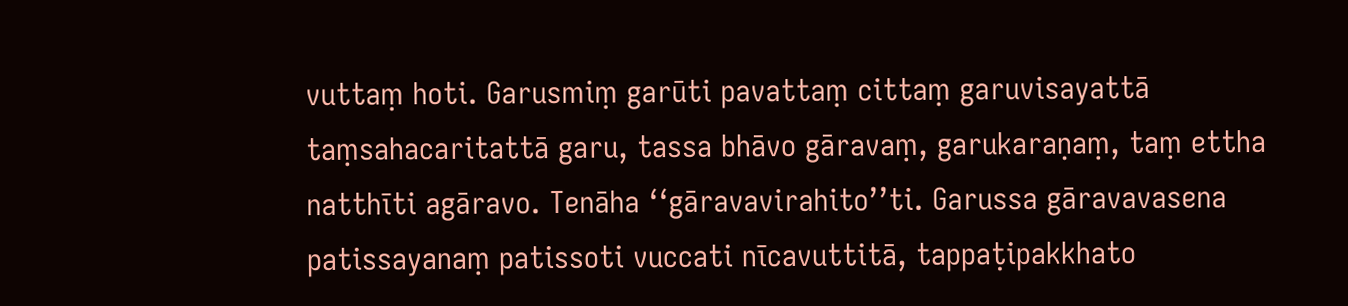vuttaṃ hoti. Garusmiṃ garūti pavattaṃ cittaṃ garuvisayattā taṃsahacaritattā garu, tassa bhāvo gāravaṃ, garukaraṇaṃ, taṃ ettha natthīti agāravo. Tenāha ‘‘gāravavirahito’’ti. Garussa gāravavasena patissayanaṃ patissoti vuccati nīcavuttitā, tappaṭipakkhato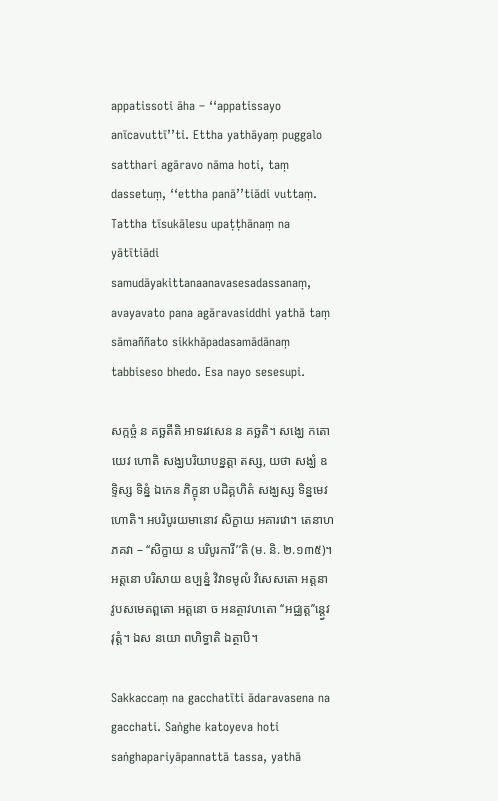appatissoti āha – ‘‘appatissayo anīcavuttī’’ti. Ettha yathāyaṃ puggalo satthari agāravo nāma hoti, taṃ dassetuṃ, ‘‘ettha panā’’tiādi vuttaṃ. Tattha tīsukālesu upaṭṭhānaṃ na yātītiādi samudāyakittanaanavasesadassanaṃ, avayavato pana agāravasiddhi yathā taṃ sāmaññato sikkhāpadasamādānaṃ tabbiseso bhedo. Esa nayo sesesupi.

សក្កច្ចំ ន គច្ឆតីតិ អាទរវសេន ន គច្ឆតិ។ សង្ឃេ កតោយេវ ហោតិ សង្ឃបរិយាបន្នត្តា តស្ស, យថា សង្ឃំ ឧទ្ទិស្ស ទិន្នំ ឯកេន ភិក្ខុនា បដិគ្គហិតំ សង្ឃស្ស ទិន្នមេវ ហោតិ។ អបរិបូរយមានោវ សិក្ខាយ អគារវោ។ តេនាហ ភគវា – ‘‘សិក្ខាយ ន បរិបូរការី’’តិ (ម. និ. ២.១៣៥)។ អត្តនោ បរិសាយ ឧប្បន្នំ វិវាទមូលំ វិសេសតោ អត្តនា វូបសមេតព្ពតោ អត្តនោ ច អនត្ថាវហតោ ‘‘អជ្ឈត្ត’’ន្ត្វេវ វុត្តំ។ ឯស នយោ ពហិទ្ធាតិ ឯត្ថាបិ។

Sakkaccaṃ na gacchatīti ādaravasena na gacchati. Saṅghe katoyeva hoti saṅghapariyāpannattā tassa, yathā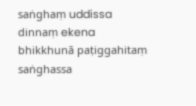saṅghaṃ uddissa dinnaṃ ekena bhikkhunā paṭiggahitaṃ saṅghassa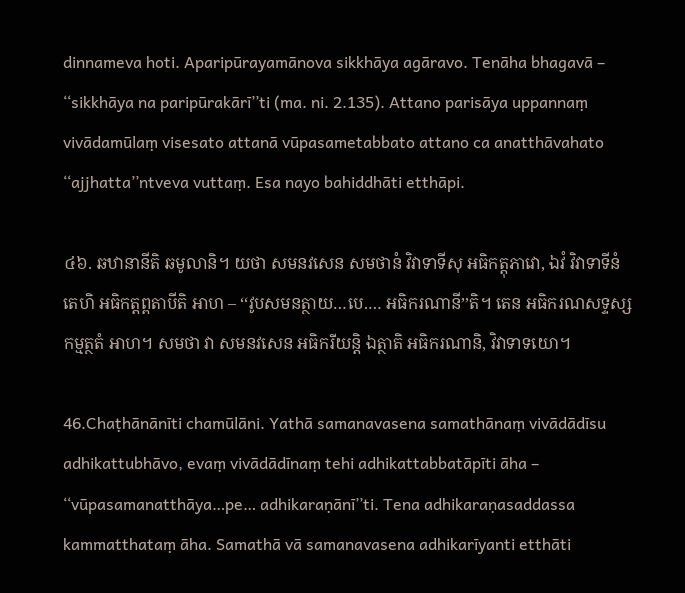dinnameva hoti. Aparipūrayamānova sikkhāya agāravo. Tenāha bhagavā – ‘‘sikkhāya na paripūrakārī’’ti (ma. ni. 2.135). Attano parisāya uppannaṃ vivādamūlaṃ visesato attanā vūpasametabbato attano ca anatthāvahato ‘‘ajjhatta’’ntveva vuttaṃ. Esa nayo bahiddhāti etthāpi.

៤៦. ឆឋានានីតិ ឆមូលានិ។ យថា សមនវសេន សមថានំ វិវាទាទីសុ អធិកត្តុភាវោ, ឯវំ វិវាទាទីនំ តេហិ អធិកត្តព្ពតាបីតិ អាហ – ‘‘វូបសមនត្ថាយ…បេ.… អធិករណានី’’តិ។ តេន អធិករណសទ្ទស្ស កម្មត្ថតំ អាហ។ សមថា វា សមនវសេន អធិករីយន្តិ ឯត្ថាតិ អធិករណានិ, វិវាទាទយោ។

46.Chaṭhānānīti chamūlāni. Yathā samanavasena samathānaṃ vivādādīsu adhikattubhāvo, evaṃ vivādādīnaṃ tehi adhikattabbatāpīti āha – ‘‘vūpasamanatthāya…pe… adhikaraṇānī’’ti. Tena adhikaraṇasaddassa kammatthataṃ āha. Samathā vā samanavasena adhikarīyanti etthāti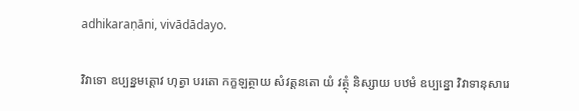adhikaraṇāni, vivādādayo.

វិវាទោ ឧប្បន្នមត្តោវ ហុត្វា បរតោ កក្ខឡត្ថាយ សំវត្តនតោ យំ វត្ថុំ និស្សាយ បឋមំ ឧប្បន្នោ វិវាទានុសារេ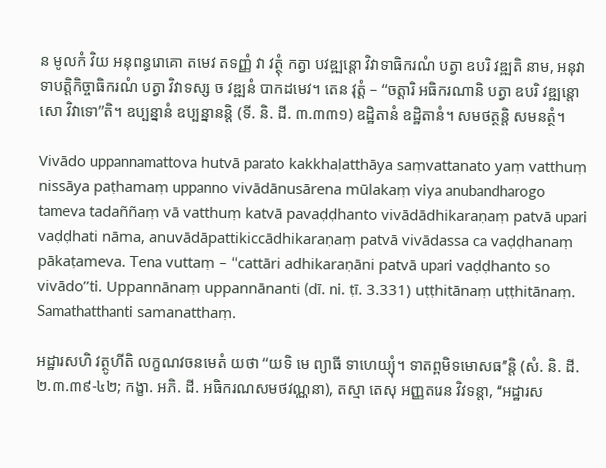ន មូលកំ វិយ អនុពន្ធរោគោ តមេវ តទញ្ញំ វា វត្ថុំ កត្វា បវឌ្ឍន្តោ វិវាទាធិករណំ បត្វា ឧបរិ វឌ្ឍតិ នាម, អនុវាទាបត្តិកិច្ចាធិករណំ បត្វា វិវាទស្ស ច វឌ្ឍនំ បាកដមេវ។ តេន វុត្តំ – ‘‘ចត្តារិ អធិករណានិ បត្វា ឧបរិ វឌ្ឍន្តោ សោ វិវាទោ’’តិ។ ឧប្បន្នានំ ឧប្បន្នានន្តិ (ទី. និ. ដី. ៣.៣៣១) ឧដ្ឋិតានំ ឧដ្ឋិតានំ។ សមថត្ថន្តិ សមនត្ថំ។

Vivādo uppannamattova hutvā parato kakkhaḷatthāya saṃvattanato yaṃ vatthuṃ nissāya paṭhamaṃ uppanno vivādānusārena mūlakaṃ viya anubandharogo tameva tadaññaṃ vā vatthuṃ katvā pavaḍḍhanto vivādādhikaraṇaṃ patvā upari vaḍḍhati nāma, anuvādāpattikiccādhikaraṇaṃ patvā vivādassa ca vaḍḍhanaṃ pākaṭameva. Tena vuttaṃ – ‘‘cattāri adhikaraṇāni patvā upari vaḍḍhanto so vivādo’’ti. Uppannānaṃ uppannānanti (dī. ni. ṭī. 3.331) uṭṭhitānaṃ uṭṭhitānaṃ. Samathatthanti samanatthaṃ.

អដ្ឋារសហិ វត្ថូហីតិ លក្ខណវចនមេតំ យថា ‘‘យទិ មេ ព្យាធី ទាហេយ្យុំ។ ទាតព្ពមិទមោសធ’’ន្តិ (សំ. និ. ដី. ២.៣.៣៩-៤២; កង្ខា. អភិ. ដី. អធិករណសមថវណ្ណនា), តស្មា តេសុ អញ្ញតរេន វិវទន្តា, ‘‘អដ្ឋារស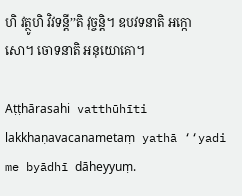ហិ វត្ថូហិ វិវទន្តី’’តិ វុច្ចន្តិ។ ឧបវទនាតិ អក្កោសោ។ ចោទនាតិ អនុយោគោ។

Aṭṭhārasahi vatthūhīti lakkhaṇavacanametaṃ yathā ‘‘yadi me byādhī dāheyyuṃ.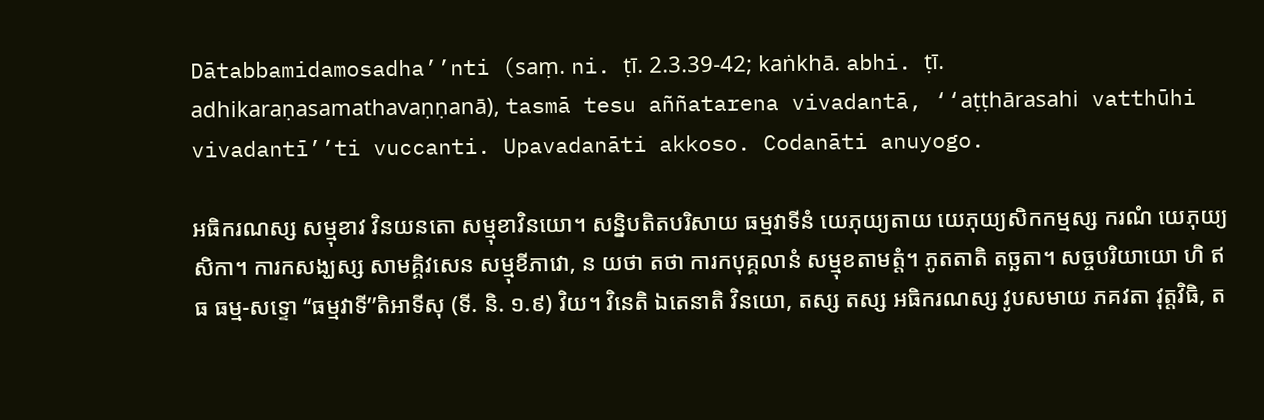Dātabbamidamosadha’’nti (saṃ. ni. ṭī. 2.3.39-42; kaṅkhā. abhi. ṭī. adhikaraṇasamathavaṇṇanā), tasmā tesu aññatarena vivadantā, ‘‘aṭṭhārasahi vatthūhi vivadantī’’ti vuccanti. Upavadanāti akkoso. Codanāti anuyogo.

អធិករណស្ស សម្មុខាវ វិនយនតោ សម្មុខាវិនយោ។ សន្និបតិតបរិសាយ ធម្មវាទីនំ យេភុយ្យតាយ យេភុយ្យសិកកម្មស្ស ករណំ យេភុយ្យសិកា។ ការកសង្ឃស្ស សាមគ្គិវសេន សម្មុខីភាវោ, ន យថា តថា ការកបុគ្គលានំ សម្មុខតាមត្តំ។ ភូតតាតិ តច្ឆតា។ សច្ចបរិយាយោ ហិ ឥធ ធម្ម-សទ្ទោ ‘‘ធម្មវាទី’’តិអាទីសុ (ទី. និ. ១.៩) វិយ។ វិនេតិ ឯតេនាតិ វិនយោ, តស្ស តស្ស អធិករណស្ស វូបសមាយ ភគវតា វុត្តវិធិ, ត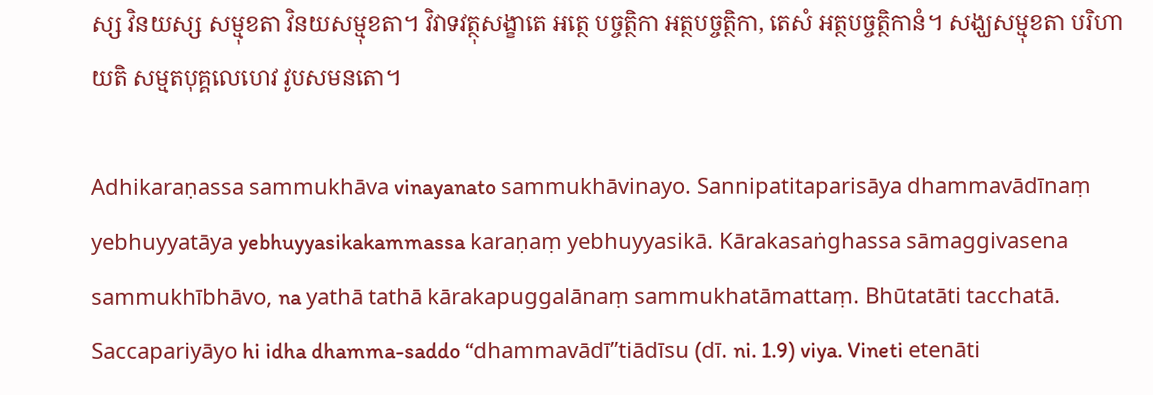ស្ស វិនយស្ស សម្មុខតា វិនយសម្មុខតា។ វិវាទវត្ថុសង្ខាតេ អត្ថេ បច្ចត្ថិកា អត្ថបច្ចត្ថិកា, តេសំ អត្ថបច្ចត្ថិកានំ។ សង្ឃសម្មុខតា បរិហាយតិ សម្មតបុគ្គលេហេវ វូបសមនតោ។

Adhikaraṇassa sammukhāva vinayanato sammukhāvinayo. Sannipatitaparisāya dhammavādīnaṃ yebhuyyatāya yebhuyyasikakammassa karaṇaṃ yebhuyyasikā. Kārakasaṅghassa sāmaggivasena sammukhībhāvo, na yathā tathā kārakapuggalānaṃ sammukhatāmattaṃ. Bhūtatāti tacchatā. Saccapariyāyo hi idha dhamma-saddo ‘‘dhammavādī’’tiādīsu (dī. ni. 1.9) viya. Vineti etenāti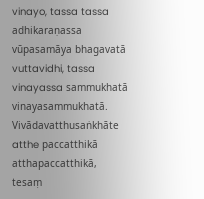vinayo, tassa tassa adhikaraṇassa vūpasamāya bhagavatā vuttavidhi, tassa vinayassa sammukhatā vinayasammukhatā. Vivādavatthusaṅkhāte atthe paccatthikā atthapaccatthikā, tesaṃ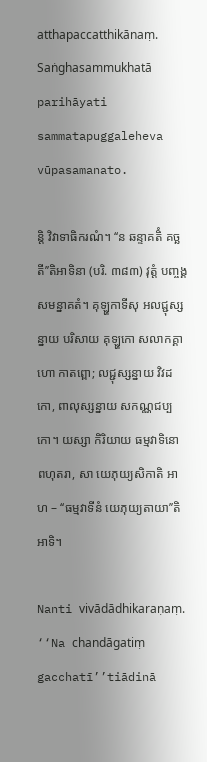atthapaccatthikānaṃ. Saṅghasammukhatā parihāyati sammatapuggaleheva vūpasamanato.

ន្តិ វិវាទាធិករណំ។ ‘‘ន ឆន្ទាគតិំ គច្ឆតី’’តិអាទិនា (បរិ. ៣៨៣) វុត្តំ បញ្ចង្គសមន្នាគតំ។ គុឡ្ហកាទីសុ អលជ្ជុស្សន្នាយ បរិសាយ គុឡ្ហកោ សលាកគ្គាហោ កាតព្ពោ; លជ្ជុស្សន្នាយ វិវដកោ, ពាលុស្សន្នាយ សកណ្ណជប្បកោ។ យស្សា កិរិយាយ ធម្មវាទិនោ ពហុតរា, សា យេភុយ្យសិកាតិ អាហ – ‘‘ធម្មវាទីនំ យេភុយ្យតាយា’’តិអាទិ។

Nanti vivādādhikaraṇaṃ. ‘‘Na chandāgatiṃ gacchatī’’tiādinā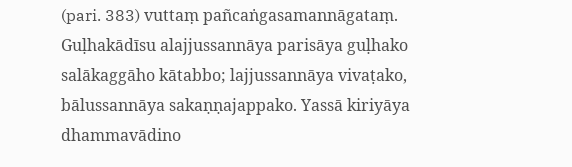(pari. 383) vuttaṃ pañcaṅgasamannāgataṃ. Guḷhakādīsu alajjussannāya parisāya guḷhako salākaggāho kātabbo; lajjussannāya vivaṭako, bālussannāya sakaṇṇajappako. Yassā kiriyāya dhammavādino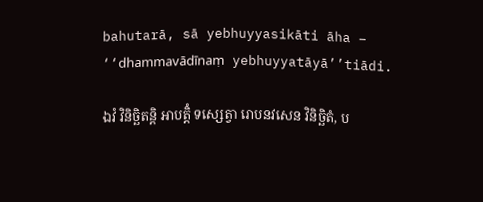bahutarā, sā yebhuyyasikāti āha – ‘‘dhammavādīnaṃ yebhuyyatāyā’’tiādi.

ឯវំ វិនិច្ឆិតន្តិ អាបត្តិំ ទស្សេត្វា រោបនវសេន វិនិច្ឆិតំ, ប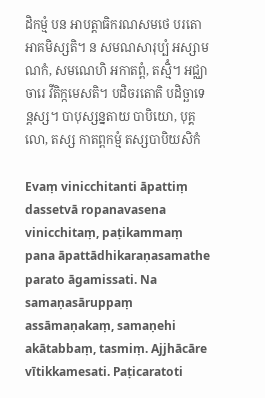ដិកម្មំ បន អាបត្តាធិករណសមថេ បរតោ អាគមិស្សតិ។ ន សមណសារុប្បំ អស្សាមណកំ, សមណេហិ អកាតព្ពំ, តស្មិំ។ អជ្ឈាចារេ វីតិក្កមេសតិ។ បដិចរតោតិ បដិច្ឆាទេន្តស្ស។ បាបុស្សន្នតាយ បាបិយោ, បុគ្គលោ, តស្ស កាតព្ពកម្មំ តស្សបាបិយសិកំ

Evaṃ vinicchitanti āpattiṃ dassetvā ropanavasena vinicchitaṃ, paṭikammaṃ pana āpattādhikaraṇasamathe parato āgamissati. Na samaṇasāruppaṃ assāmaṇakaṃ, samaṇehi akātabbaṃ, tasmiṃ. Ajjhācāre vītikkamesati. Paṭicaratoti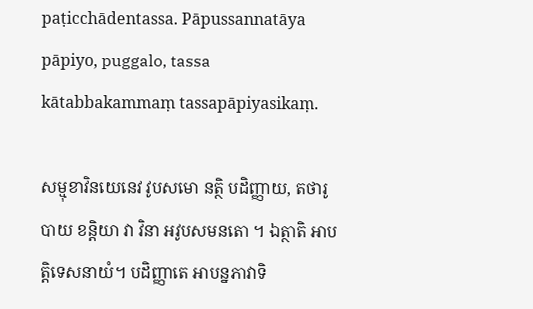paṭicchādentassa. Pāpussannatāya pāpiyo, puggalo, tassa kātabbakammaṃ tassapāpiyasikaṃ.

សម្មុខាវិនយេនេវ វូបសមោ នត្ថិ បដិញ្ញាយ, តថារូបាយ ខន្តិយា វា វិនា អវូបសមនតោ ។ ឯត្ថាតិ អាបត្តិទេសនាយំ។ បដិញ្ញាតេ អាបន្នភាវាទិ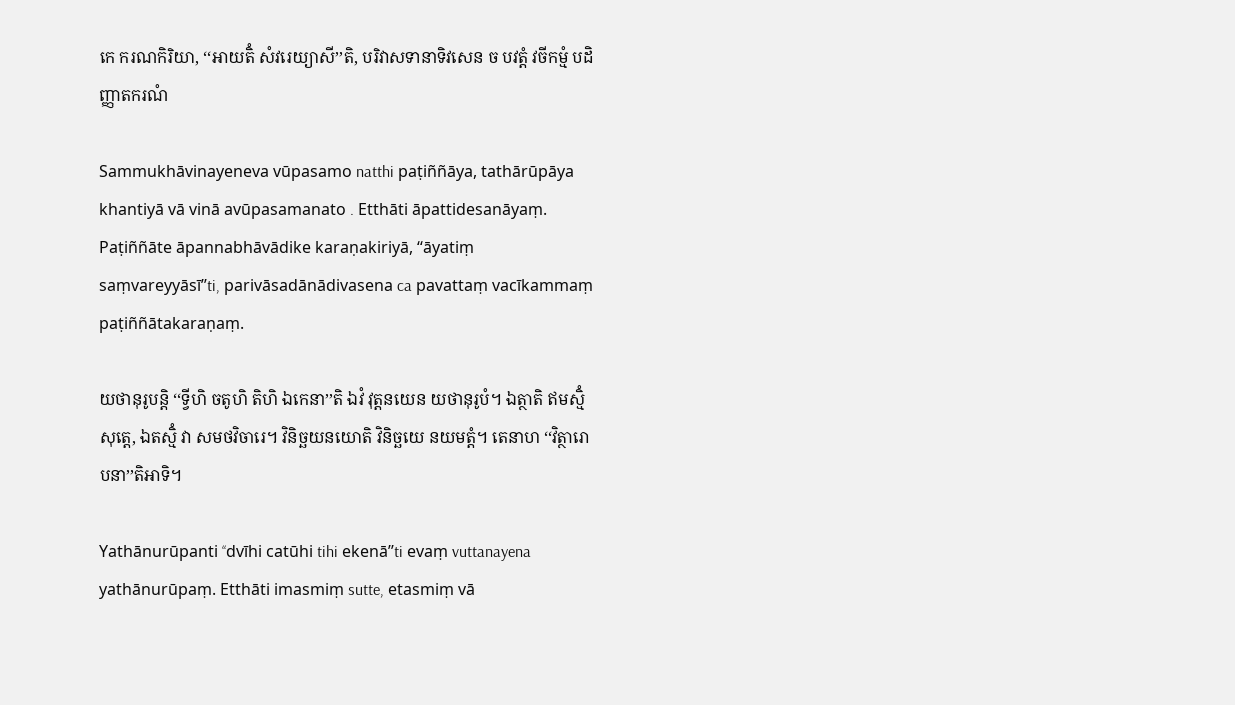កេ ករណកិរិយា, ‘‘អាយតិំ សំវរេយ្យាសី’’តិ, បរិវាសទានាទិវសេន ច បវត្តំ វចីកម្មំ បដិញ្ញាតករណំ

Sammukhāvinayeneva vūpasamo natthi paṭiññāya, tathārūpāya khantiyā vā vinā avūpasamanato . Etthāti āpattidesanāyaṃ. Paṭiññāte āpannabhāvādike karaṇakiriyā, ‘‘āyatiṃ saṃvareyyāsī’’ti, parivāsadānādivasena ca pavattaṃ vacīkammaṃ paṭiññātakaraṇaṃ.

យថានុរូបន្តិ ‘‘ទ្វីហិ ចតូហិ តិហិ ឯកេនា’’តិ ឯវំ វុត្តនយេន យថានុរូបំ។ ឯត្ថាតិ ឥមស្មិំ សុត្តេ, ឯតស្មិំ វា សមថវិចារេ។ វិនិច្ឆយនយោតិ វិនិច្ឆយេ នយមត្តំ។ តេនាហ ‘‘វិត្ថារោ បនា’’តិអាទិ។

Yathānurūpanti ‘‘dvīhi catūhi tihi ekenā’’ti evaṃ vuttanayena yathānurūpaṃ. Etthāti imasmiṃ sutte, etasmiṃ vā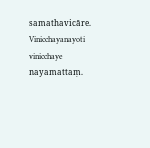samathavicāre. Vinicchayanayoti vinicchaye nayamattaṃ.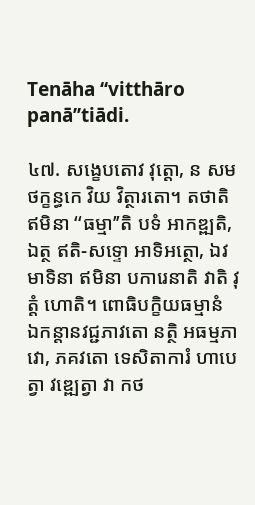Tenāha ‘‘vitthāro panā’’tiādi.

៤៧. សង្ខេបតោវ វុត្តោ, ន សមថក្ខន្ធកេ វិយ វិត្ថារតោ។ តថាតិ ឥមិនា ‘‘ធម្មា’’តិ បទំ អាកឌ្ឍតិ, ឯត្ថ ឥតិ-សទ្ទោ អាទិអត្ថោ, ឯវមាទិនា ឥមិនា បការេនាតិ វាតិ វុត្តំ ហោតិ។ ពោធិបក្ខិយធម្មានំ ឯកន្តានវជ្ជភាវតោ នត្ថិ អធម្មភាវោ, ភគវតោ ទេសិតាការំ ហាបេត្វា វឌ្ឍេត្វា វា កថ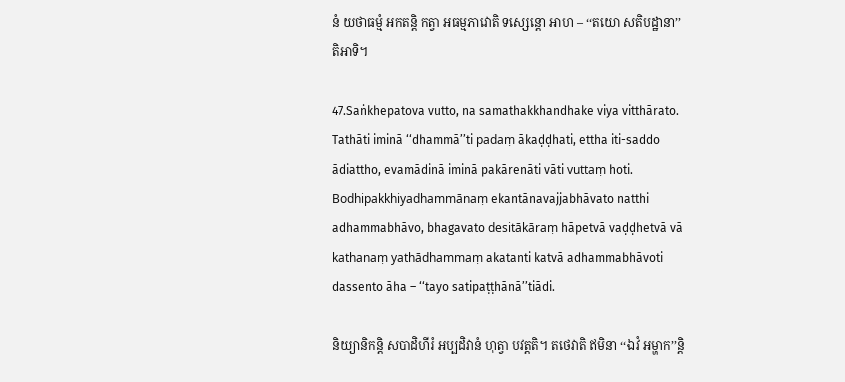នំ យថាធម្មំ អកតន្តិ កត្វា អធម្មភាវោតិ ទស្សេន្តោ អាហ – ‘‘តយោ សតិបដ្ឋានា’’តិអាទិ។

47.Saṅkhepatova vutto, na samathakkhandhake viya vitthārato. Tathāti iminā ‘‘dhammā’’ti padaṃ ākaḍḍhati, ettha iti-saddo ādiattho, evamādinā iminā pakārenāti vāti vuttaṃ hoti. Bodhipakkhiyadhammānaṃ ekantānavajjabhāvato natthi adhammabhāvo, bhagavato desitākāraṃ hāpetvā vaḍḍhetvā vā kathanaṃ yathādhammaṃ akatanti katvā adhammabhāvoti dassento āha – ‘‘tayo satipaṭṭhānā’’tiādi.

និយ្យានិកន្តិ សបាដិហីរំ អប្បដិវានំ ហុត្វា បវត្តតិ។ តថេវាតិ ឥមិនា ‘‘ឯវំ អម្ហាក’’ន្តិ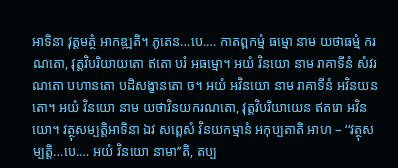អាទិនា វុត្តមត្ថំ អាកឌ្ឍតិ។ ភូតេន…បេ.… កាតព្ពកម្មំ ធម្មោ នាម យថាធម្មំ ករណតោ, វុត្តវិបរិយាយតោ ឥតោ បរំ អធម្មោ។ អយំ វិនយោ នាម រាគាទីនំ សំវរណតោ បហានតោ បដិសង្ខានតោ ច។ អយំ អវិនយោ នាម រាគាទីនំ អវិនយនតោ។ អយំ វិនយោ នាម យថាវិនយករណតោ, វុត្តវិបរិយាយេន ឥតរោ អវិនយោ។ វត្ថុសម្បត្តិអាទិនា ឯវ សព្ពេសំ វិនយកម្មានំ អកុប្បតាតិ អាហ – ‘‘វត្ថុសម្បត្តិ…បេ.… អយំ វិនយោ នាមា’’តិ, តប្ប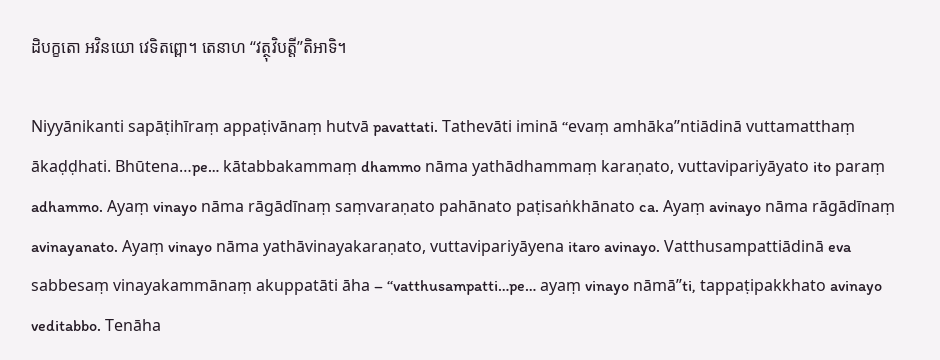ដិបក្ខតោ អវិនយោ វេទិតព្ពោ។ តេនាហ ‘‘វត្ថុវិបត្តី’’តិអាទិ។

Niyyānikanti sapāṭihīraṃ appaṭivānaṃ hutvā pavattati. Tathevāti iminā ‘‘evaṃ amhāka’’ntiādinā vuttamatthaṃ ākaḍḍhati. Bhūtena…pe… kātabbakammaṃ dhammo nāma yathādhammaṃ karaṇato, vuttavipariyāyato ito paraṃ adhammo. Ayaṃ vinayo nāma rāgādīnaṃ saṃvaraṇato pahānato paṭisaṅkhānato ca. Ayaṃ avinayo nāma rāgādīnaṃ avinayanato. Ayaṃ vinayo nāma yathāvinayakaraṇato, vuttavipariyāyena itaro avinayo. Vatthusampattiādinā eva sabbesaṃ vinayakammānaṃ akuppatāti āha – ‘‘vatthusampatti…pe… ayaṃ vinayo nāmā’’ti, tappaṭipakkhato avinayo veditabbo. Tenāha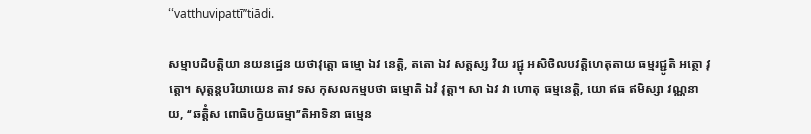‘‘vatthuvipattī’’tiādi.

សម្មាបដិបត្តិយា នយនដ្ឋេន យថាវុត្តោ ធម្មោ ឯវ នេត្តិ, តតោ ឯវ សត្តស្ស វិយ រជ្ជុ អសិថិលបវត្តិហេតុតាយ ធម្មរជ្ជូតិ អត្ថោ វុត្តោ។ សុត្តន្តបរិយាយេន តាវ ទស កុសលកម្មបថា ធម្មោតិ ឯវំ វុត្តា។ សា ឯវ វា ហោតុ ធម្មនេត្តិ, យោ ឥធ ឥមិស្សា វណ្ណនាយ, ‘‘ឆត្តិំស ពោធិបក្ខិយធម្មា’’តិអាទិនា ធម្មេន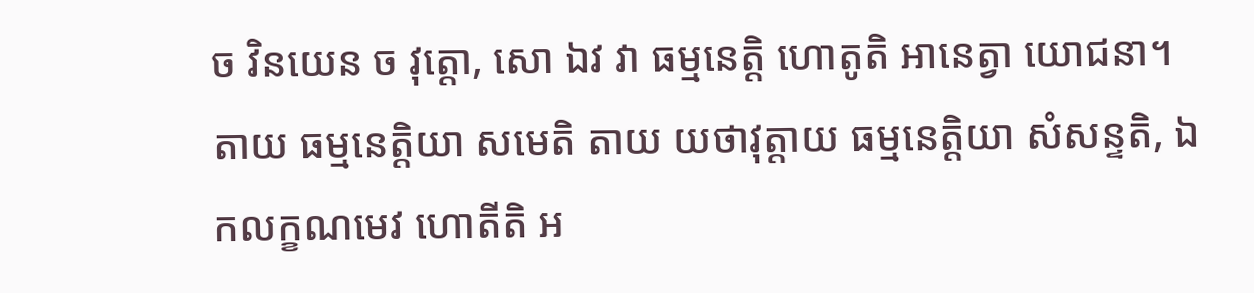ច វិនយេន ច វុត្តោ, សោ ឯវ វា ធម្មនេត្តិ ហោតូតិ អានេត្វា យោជនា។ តាយ ធម្មនេត្តិយា សមេតិ តាយ យថាវុត្តាយ ធម្មនេត្តិយា សំសន្ទតិ, ឯកលក្ខណមេវ ហោតីតិ អ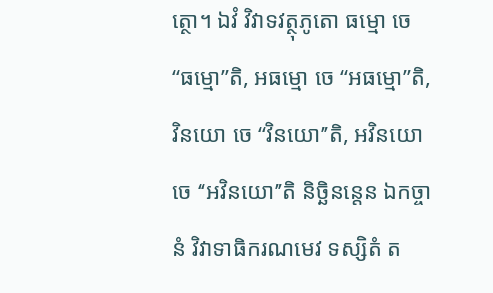ត្ថោ។ ឯវំ វិវាទវត្ថុភូតោ ធម្មោ ចេ ‘‘ធម្មោ’’តិ, អធម្មោ ចេ ‘‘អធម្មោ’’តិ, វិនយោ ចេ ‘‘វិនយោ’’តិ, អវិនយោ ចេ ‘‘អវិនយោ’’តិ និច្ឆិនន្តេន ឯកច្ចានំ វិវាទាធិករណមេវ ទស្សិតំ ត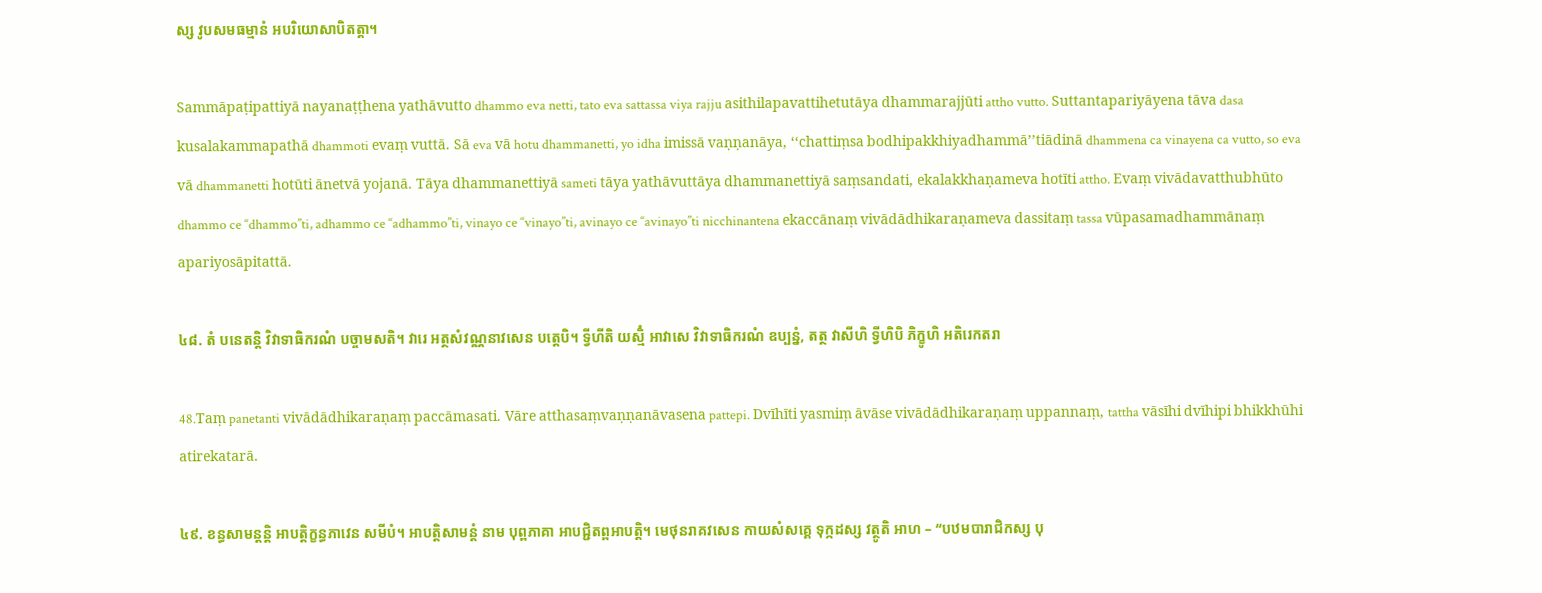ស្ស វូបសមធម្មានំ អបរិយោសាបិតត្តា។

Sammāpaṭipattiyā nayanaṭṭhena yathāvutto dhammo eva netti, tato eva sattassa viya rajju asithilapavattihetutāya dhammarajjūti attho vutto. Suttantapariyāyena tāva dasa kusalakammapathā dhammoti evaṃ vuttā. Sā eva vā hotu dhammanetti, yo idha imissā vaṇṇanāya, ‘‘chattiṃsa bodhipakkhiyadhammā’’tiādinā dhammena ca vinayena ca vutto, so eva vā dhammanetti hotūti ānetvā yojanā. Tāya dhammanettiyā sameti tāya yathāvuttāya dhammanettiyā saṃsandati, ekalakkhaṇameva hotīti attho. Evaṃ vivādavatthubhūto dhammo ce ‘‘dhammo’’ti, adhammo ce ‘‘adhammo’’ti, vinayo ce ‘‘vinayo’’ti, avinayo ce ‘‘avinayo’’ti nicchinantena ekaccānaṃ vivādādhikaraṇameva dassitaṃ tassa vūpasamadhammānaṃ apariyosāpitattā.

៤៨. តំ បនេតន្តិ វិវាទាធិករណំ បច្ចាមសតិ។ វារេ អត្ថសំវណ្ណនាវសេន បត្តេបិ។ ទ្វីហីតិ យស្មិំ អាវាសេ វិវាទាធិករណំ ឧប្បន្នំ, តត្ថ វាសីហិ ទ្វីហិបិ ភិក្ខូហិ អតិរេកតរា

48.Taṃ panetanti vivādādhikaraṇaṃ paccāmasati. Vāre atthasaṃvaṇṇanāvasena pattepi. Dvīhīti yasmiṃ āvāse vivādādhikaraṇaṃ uppannaṃ, tattha vāsīhi dvīhipi bhikkhūhi atirekatarā.

៤៩. ខន្ធសាមន្តន្តិ អាបត្តិក្ខន្ធភាវេន សមីបំ។ អាបត្តិសាមន្តំ នាម បុព្ពភាគា អាបជ្ជិតព្ពអាបត្តិ។ មេថុនរាគវសេន កាយសំសគ្គេ ទុក្កដស្ស វត្ថូតិ អាហ – ‘‘បឋមបារាជិកស្ស បុ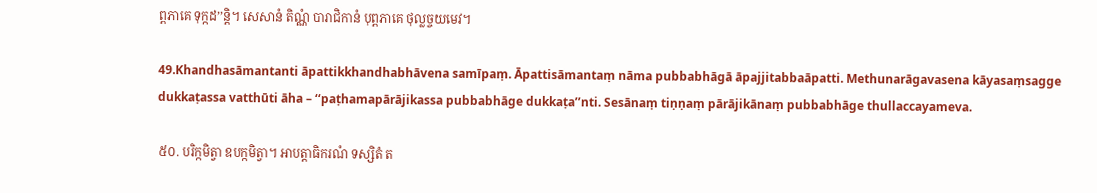ព្ពភាគេ ទុក្កដ’’ន្តិ។ សេសានំ តិណ្ណំ បារាជិកានំ បុព្ពភាគេ ថុល្លច្ចយមេវ។

49.Khandhasāmantanti āpattikkhandhabhāvena samīpaṃ. Āpattisāmantaṃ nāma pubbabhāgā āpajjitabbaāpatti. Methunarāgavasena kāyasaṃsagge dukkaṭassa vatthūti āha – ‘‘paṭhamapārājikassa pubbabhāge dukkaṭa’’nti. Sesānaṃ tiṇṇaṃ pārājikānaṃ pubbabhāge thullaccayameva.

៥០. បរិក្កមិត្វា ឧបក្កមិត្វា។ អាបត្តាធិករណំ ទស្សិតំ ត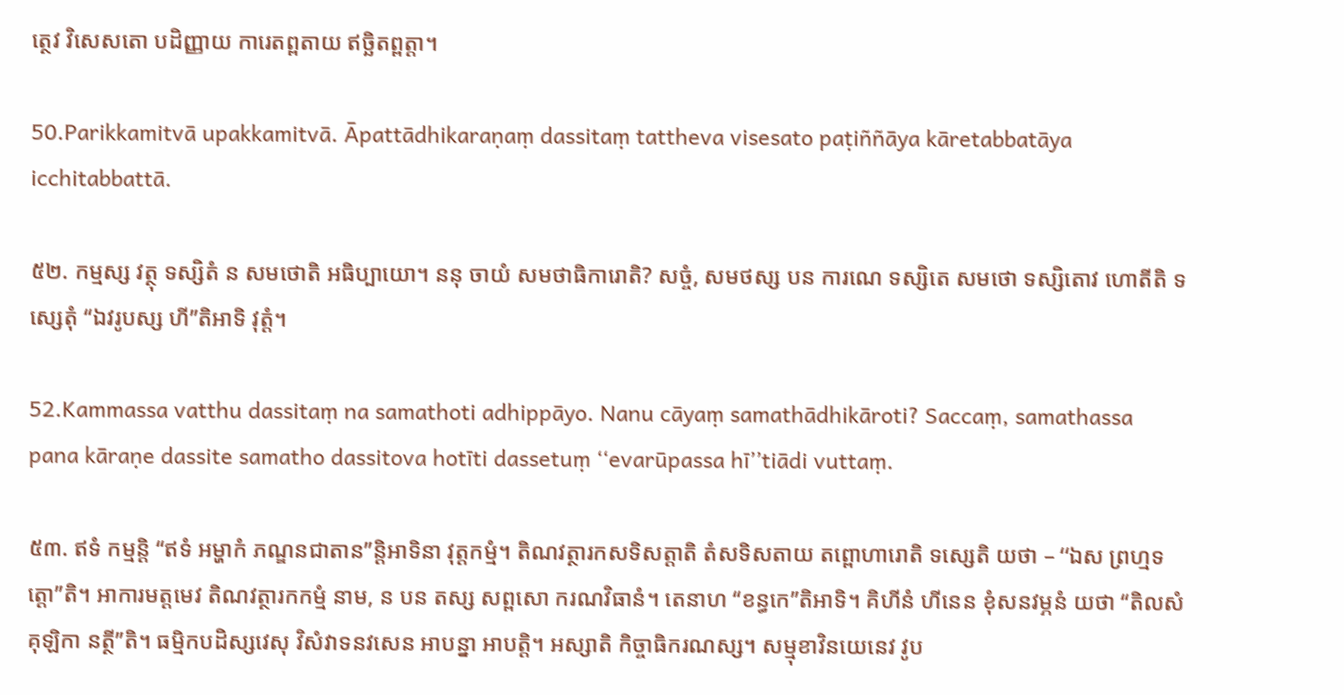ត្ថេវ វិសេសតោ បដិញ្ញាយ ការេតព្ពតាយ ឥច្ឆិតព្ពត្តា។

50.Parikkamitvā upakkamitvā. Āpattādhikaraṇaṃ dassitaṃ tattheva visesato paṭiññāya kāretabbatāya icchitabbattā.

៥២. កម្មស្ស វត្ថុ ទស្សិតំ ន សមថោតិ អធិប្បាយោ។ ននុ ចាយំ សមថាធិការោតិ? សច្ចំ, សមថស្ស បន ការណេ ទស្សិតេ សមថោ ទស្សិតោវ ហោតីតិ ទស្សេតុំ ‘‘ឯវរូបស្ស ហី’’តិអាទិ វុត្តំ។

52.Kammassa vatthu dassitaṃ na samathoti adhippāyo. Nanu cāyaṃ samathādhikāroti? Saccaṃ, samathassa pana kāraṇe dassite samatho dassitova hotīti dassetuṃ ‘‘evarūpassa hī’’tiādi vuttaṃ.

៥៣. ឥទំ កម្មន្តិ ‘‘ឥទំ អម្ហាកំ ភណ្ឌនជាតាន’’ន្តិអាទិនា វុត្តកម្មំ។ តិណវត្ថារកសទិសត្តាតិ តំសទិសតាយ តព្ពោហារោតិ ទស្សេតិ យថា – ‘‘ឯស ព្រហ្មទត្តោ’’តិ។ អាការមត្តមេវ តិណវត្ថារកកម្មំ នាម, ន បន តស្ស សព្ពសោ ករណវិធានំ។ តេនាហ ‘‘ខន្ធកេ’’តិអាទិ។ គិហីនំ ហីនេន ខុំសនវម្ភនំ យថា ‘‘តិលសំគុឡិកា នត្ថី’’តិ។ ធម្មិកបដិស្សវេសុ វិសំវាទនវសេន អាបន្នា អាបត្តិ។ អស្សាតិ កិច្ចាធិករណស្ស។ សម្មុខាវិនយេនេវ វូប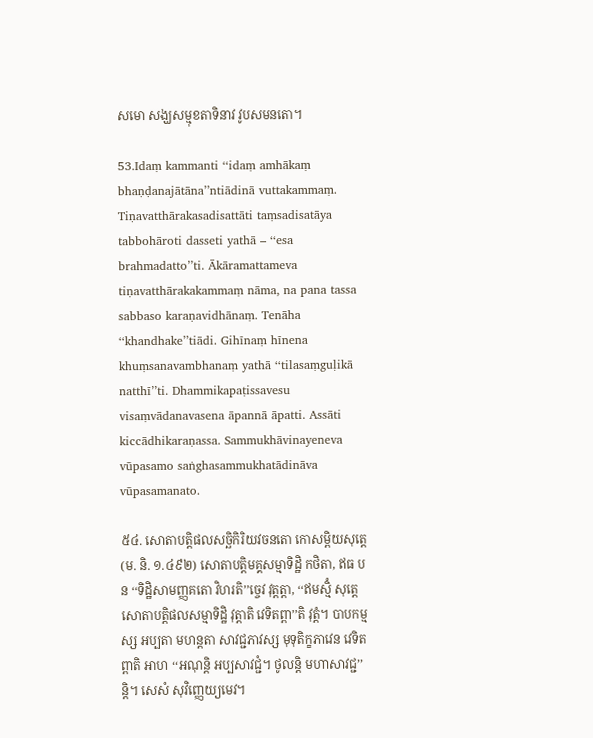សមោ សង្ឃសម្មុខតាទិនាវ វូបសមនតោ។

53.Idaṃ kammanti ‘‘idaṃ amhākaṃ bhaṇḍanajātāna’’ntiādinā vuttakammaṃ. Tiṇavatthārakasadisattāti taṃsadisatāya tabbohāroti dasseti yathā – ‘‘esa brahmadatto’’ti. Ākāramattameva tiṇavatthārakakammaṃ nāma, na pana tassa sabbaso karaṇavidhānaṃ. Tenāha ‘‘khandhake’’tiādi. Gihīnaṃ hīnena khuṃsanavambhanaṃ yathā ‘‘tilasaṃguḷikā natthī’’ti. Dhammikapaṭissavesu visaṃvādanavasena āpannā āpatti. Assāti kiccādhikaraṇassa. Sammukhāvinayeneva vūpasamo saṅghasammukhatādināva vūpasamanato.

៥៤. សោតាបត្តិផលសច្ឆិកិរិយវចនតោ កោសម្ពិយសុត្តេ (ម. និ. ១.៤៩២) សោតាបត្តិមគ្គសម្មាទិដ្ឋិ កថិតា, ឥធ បន ‘‘ទិដ្ឋិសាមញ្ញគតោ វិហរតិ’’ច្ចេវ វុត្តត្តា, ‘‘ឥមស្មិំ សុត្តេ សោតាបត្តិផលសម្មាទិដ្ឋិ វុត្តាតិ វេទិតព្ពា’’តិ វុត្តំ។ បាបកម្មស្ស អប្បតា មហន្តតា សាវជ្ជភាវស្ស មុទុតិក្ខភាវេន វេទិតព្ពាតិ អាហ ‘‘អណុន្តិ អប្បសាវជ្ជំ។ ថូលន្តិ មហាសាវជ្ជ’’ន្តិ។ សេសំ សុវិញ្ញេយ្យមេវ។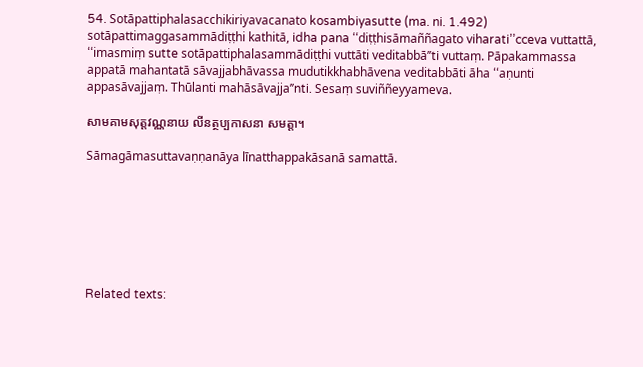54. Sotāpattiphalasacchikiriyavacanato kosambiyasutte (ma. ni. 1.492) sotāpattimaggasammādiṭṭhi kathitā, idha pana ‘‘diṭṭhisāmaññagato viharati’’cceva vuttattā, ‘‘imasmiṃ sutte sotāpattiphalasammādiṭṭhi vuttāti veditabbā’’ti vuttaṃ. Pāpakammassa appatā mahantatā sāvajjabhāvassa mudutikkhabhāvena veditabbāti āha ‘‘aṇunti appasāvajjaṃ. Thūlanti mahāsāvajja’’nti. Sesaṃ suviññeyyameva.

សាមគាមសុត្តវណ្ណនាយ លីនត្ថប្បកាសនា សមត្តា។

Sāmagāmasuttavaṇṇanāya līnatthappakāsanā samattā.







Related texts: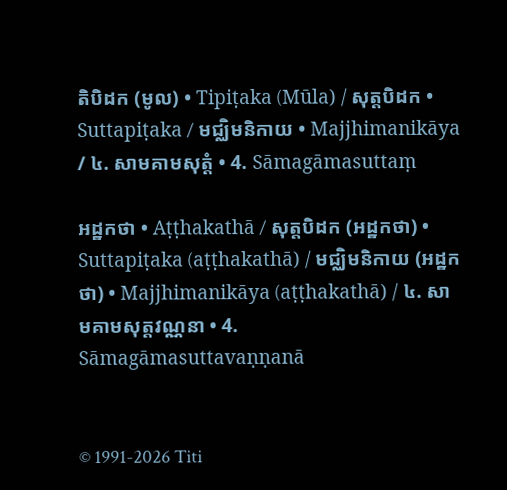តិបិដក (មូល) • Tipiṭaka (Mūla) / សុត្តបិដក • Suttapiṭaka / មជ្ឈិមនិកាយ • Majjhimanikāya / ៤. សាមគាមសុត្តំ • 4. Sāmagāmasuttaṃ

អដ្ឋកថា • Aṭṭhakathā / សុត្តបិដក (អដ្ឋកថា) • Suttapiṭaka (aṭṭhakathā) / មជ្ឈិមនិកាយ (អដ្ឋកថា) • Majjhimanikāya (aṭṭhakathā) / ៤. សាមគាមសុត្តវណ្ណនា • 4. Sāmagāmasuttavaṇṇanā


© 1991-2026 Titi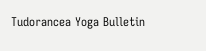Tudorancea Yoga Bulletin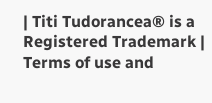| Titi Tudorancea® is a Registered Trademark | Terms of use and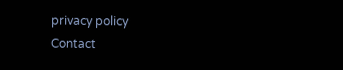privacy policy
Contact